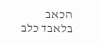הכאב בלאבד כלב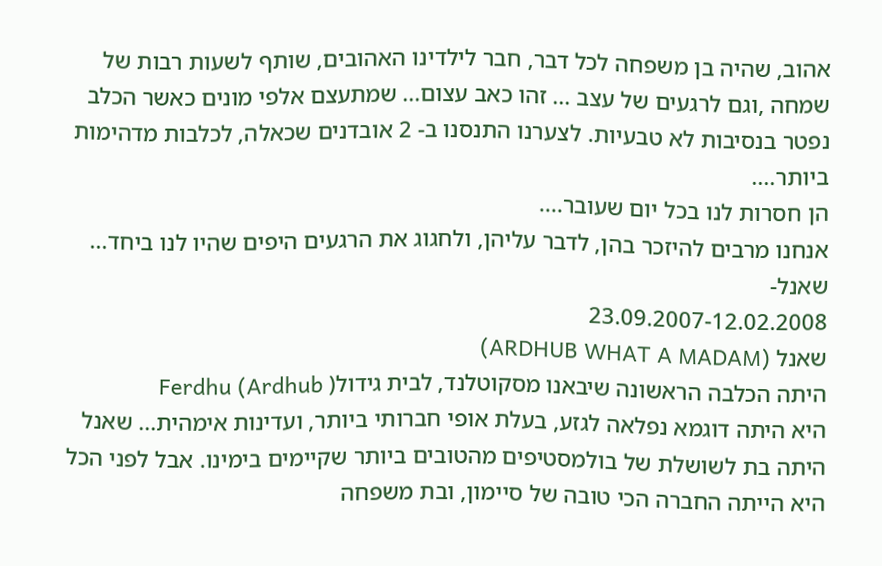אהוב, שהיה בן משפחה לכל דבר, חבר לילדינו האהובים, שותף לשעות רבות של שמחה ,וגם לרגעים של עצב ... זהו כאב עצום... שמתעצם אלפי מונים כאשר הכלב נפטר בנסיבות לא טבעיות. לצערנו התנסנו ב- 2 אובדנים שכאלה, לכלבות מדהימות ביותר....
הן חסרות לנו בכל יום שעובר....
אנחנו מרבים להיזכר בהן, לדבר עליהן, ולחגוג את הרגעים היפים שהיו לנו ביחד...
שאנל-
23.09.2007-12.02.2008
שאנל (ARDHUB WHAT A MADAM)
היתה הכלבה הראשונה שיבאנו מסקוטלנד, לבית גידול( Ferdhu (Ardhub
היא היתה דוגמא נפלאה לגזע, בעלת אופי חברותי ביותר, ועדינות אימהית... שאנל היתה בת לשושלת של בולמסטיפים מהטובים ביותר שקיימים בימינו. אבל לפני הכל היא הייתה החברה הכי טובה של סיימון, ובת משפחה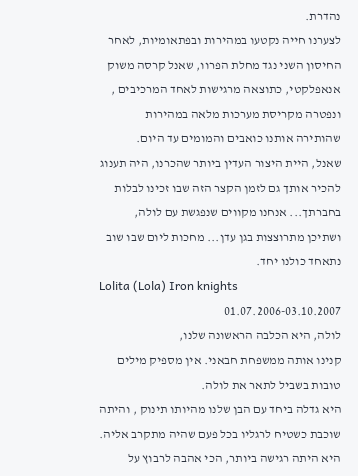נהדרת.
לצערנו חייה נקטעו במהירות ובפתאומיות, לאחר החיסון השני נגד מחלת הפרוו, שאנל קרסה משוק אנאפלקטי, כתוצאה מרגישות לאחד המרכיבים , ונפטרה מקריסת מערכות מלאה במהירות שהותירה אותנו כואבים והמומים עד היום.
שאנל, היית היצור העדין ביותר שהכרנו, היה תענוג להכיר אותך גם לזמן הקצר הזה שבו זכינו לבלות בחברתך... אנחנו מקווים שנפגשת עם לולה, ושתיכן מתרוצצות בגן עדן... מחכות ליום שבו שוב נתאחד כולנו יחד.
Lolita (Lola) Iron knights
01.07.2006-03.10.2007
לולה, היא הכלבה הראשונה שלנו,
קנינו אותה ממשפחת חבאני. אין מספיק מילים טובות בשביל לתאר את לולה.
היא גדלה ביחד עם הבן שלנו מהיותו תינוק , והיתה שוכבת כשטיח לרגליו בכל פעם שהיה מתקרב אליה.
היא היתה רגישה ביותר, הכי אהבה לרבוץ על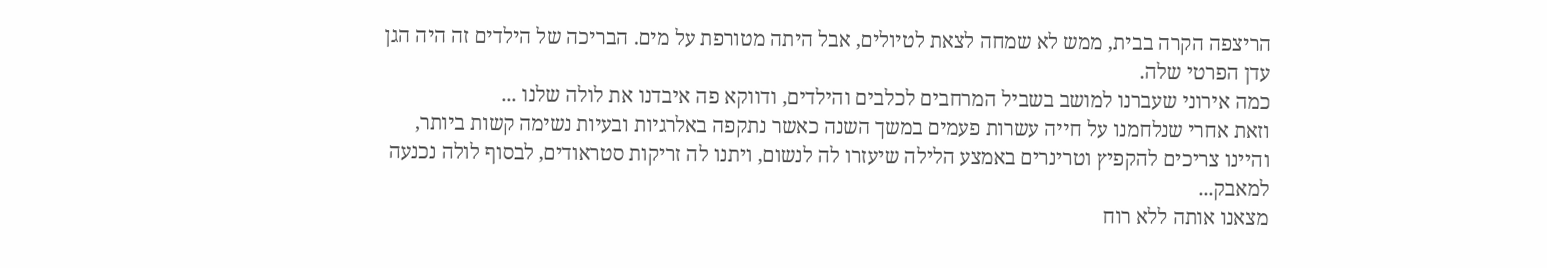הריצפה הקרה בבית, ממש לא שמחה לצאת לטיולים, אבל היתה מטורפת על מים. הבריכה של הילדים זה היה הגן עדן הפרטי שלה.
כמה אירוני שעברנו למושב בשביל המרחבים לכלבים והילדים, ודווקא פה איבדנו את לולה שלנו ...
וזאת אחרי שנלחמנו על חייה עשרות פעמים במשך השנה כאשר נתקפה באלרגיות ובעיות נשימה קשות ביותר, והיינו צריכים להקפיץ וטרינרים באמצע הלילה שיעזרו לה לנשום, ויתנו לה זריקות סטראודים, לבסוף לולה נכנעה למאבק...
מצאנו אותה ללא רוח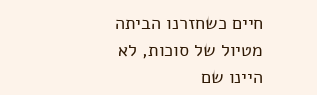חיים כשחזרנו הביתה מטיול של סוכות, לא היינו שם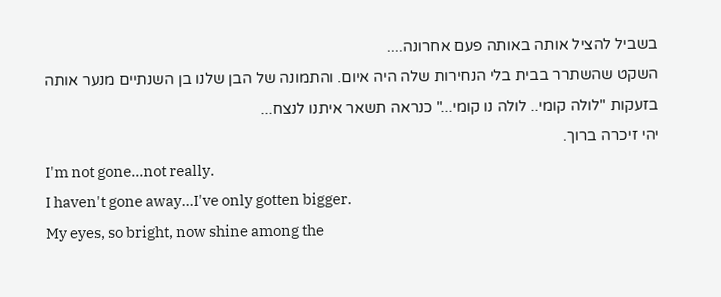בשביל להציל אותה באותה פעם אחרונה....
השקט שהשתרר בבית בלי הנחירות שלה היה איום. והתמונה של הבן שלנו בן השנתיים מנער אותה בזעקות "לולה קומי.. לולה נו קומי..." כנראה תשאר איתנו לנצח...
יהי זיכרה ברוך.
I'm not gone...not really.
I haven't gone away...I've only gotten bigger.
My eyes, so bright, now shine among the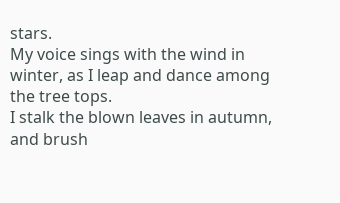stars.
My voice sings with the wind in winter, as I leap and dance among the tree tops.
I stalk the blown leaves in autumn, and brush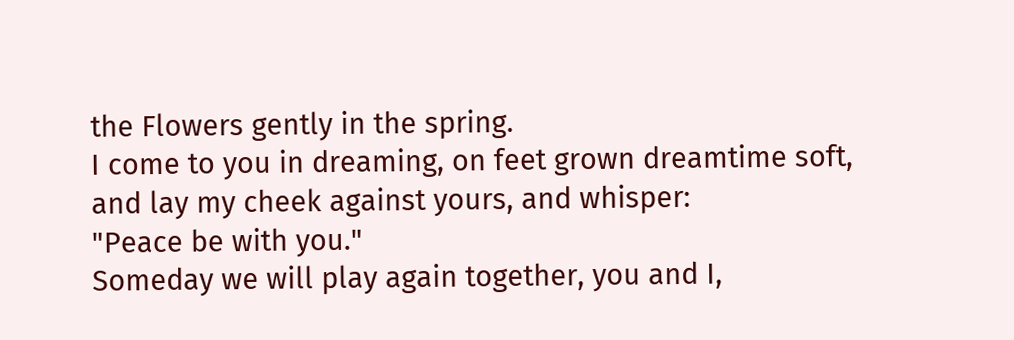the Flowers gently in the spring.
I come to you in dreaming, on feet grown dreamtime soft, and lay my cheek against yours, and whisper:
"Peace be with you."
Someday we will play again together, you and I,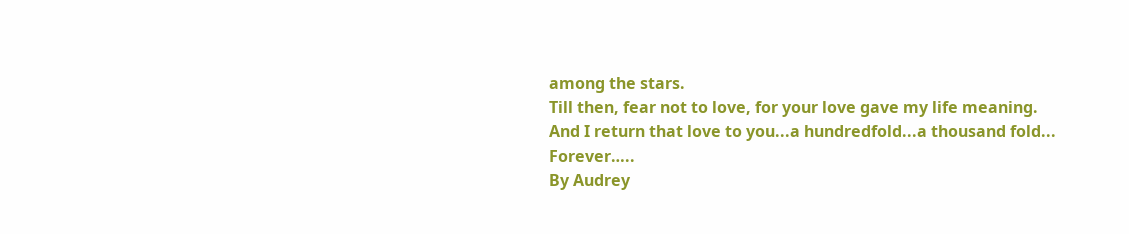among the stars.
Till then, fear not to love, for your love gave my life meaning.
And I return that love to you...a hundredfold...a thousand fold...
Forever…..
By Audrey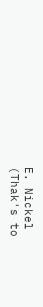E. Nickel
(Thak's to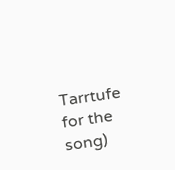Tarrtufe for the song)